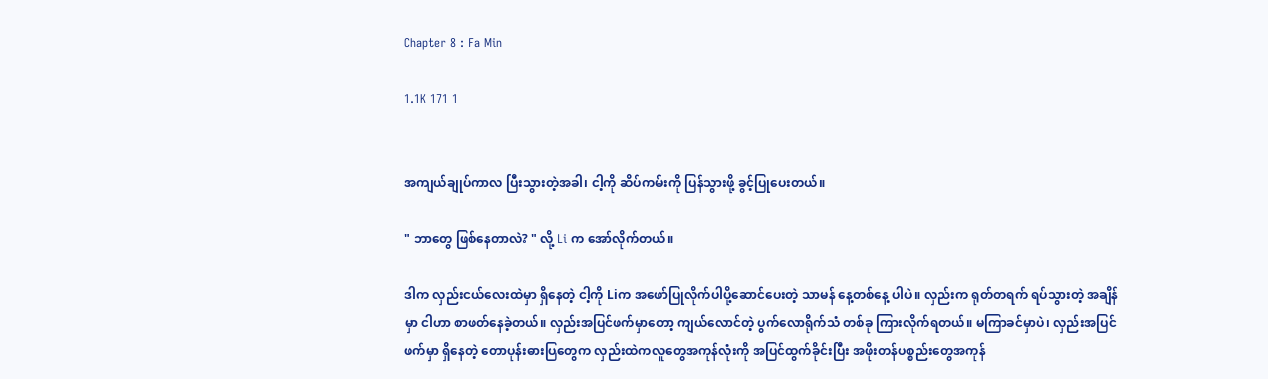Chapter 8 : Fa Min

1.1K 171 1


အကျယ်ချုပ်ကာလ ပြီးသွားတဲ့အခါ၊ ငါ့ကို ဆိပ်ကမ်းကို ပြန်သွားဖို့ ခွင့်ပြုပေးတယ်။

" ဘာတွေ ဖြစ်နေတာလဲ? " လို့ Li က အော်လိုက်တယ်။

ဒါက လှည်းငယ်လေးထဲမှာ ရှိနေတဲ့ ငါ့ကို Liက အဖော်ပြုလိုက်ပါပို့ဆောင်ပေးတဲ့ သာမန် နေ့တစ်နေ့ ပါပဲ။ လှည်းက ရုတ်တရက် ရပ်သွားတဲ့ အချိန်မှာ ငါဟာ စာဖတ်နေခဲ့တယ်။ လှည်းအပြင်ဖက်မှာတော့ ကျယ်လောင်တဲ့ ပွက်လောရိုက်သံ တစ်ခု ကြားလိုက်ရတယ်။ မကြာခင်မှာပဲ၊ လှည်းအပြင်ဖက်မှာ ရှိနေတဲ့ တောပုန်းဓားပြတွေက လှည်းထဲကလူတွေအကုန်လုံးကို အပြင်ထွက်ခိုင်းပြီး အဖိုးတန်ပစ္စည်းတွေအကုန်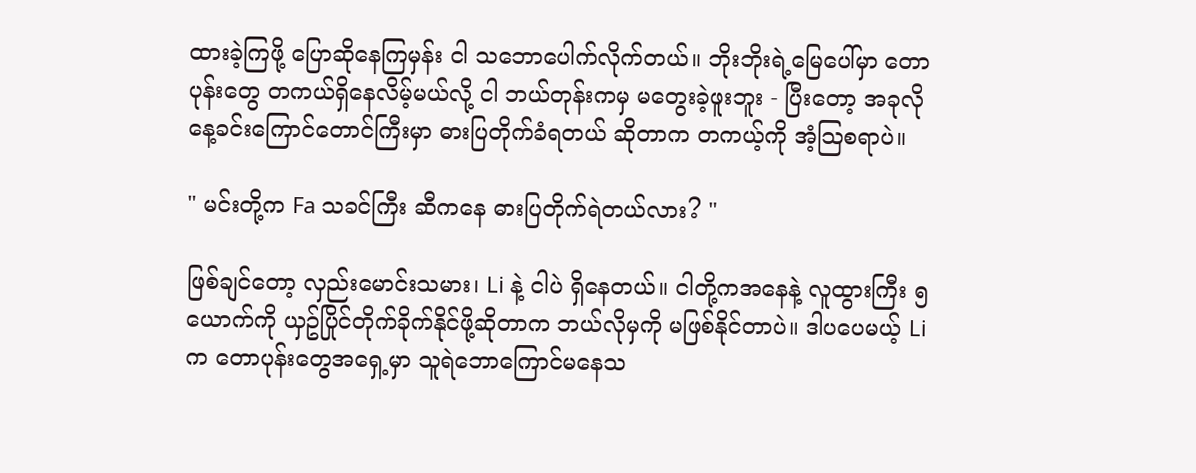ထားခဲ့ကြဖို့ ပြောဆိုနေကြမှန်း ငါ သဘောပေါက်လိုက်တယ်။ ဘိုးဘိုးရဲ့မြေပေါ်မှာ တောပုန်းတွေ တကယ်ရှိနေလိမ့်မယ်လို့ ငါ ဘယ်တုန်းကမှ မတွေးခဲ့ဖူးဘူး - ပြီးတော့ အခုလို နေ့ခင်းကြောင်တောင်ကြီးမှာ ဓားပြတိုက်ခံရတယ် ဆိုတာက တကယ့်ကို အံ့သြစရာပဲ။

" မင်းတို့က Fa သခင်ကြီး ဆီကနေ ဓားပြတိုက်ရဲတယ်လား? "

ဖြစ်ချင်တော့ လှည်းမောင်းသမား၊ Li နဲ့ ငါပဲ ရှိနေတယ်။ ငါတို့ကအနေနဲ့ လူထွားကြီး ၅ယောက်ကို ယှဥ်ပြိုင်တိုက်ခိုက်နိုင်ဖို့ဆိုတာက ဘယ်လိုမှကို မဖြစ်နိုင်တာပဲ။ ဒါပပေမယ့် Li က တောပုန်းတွေအရှေ့မှာ သူရဲဘောကြောင်မနေသ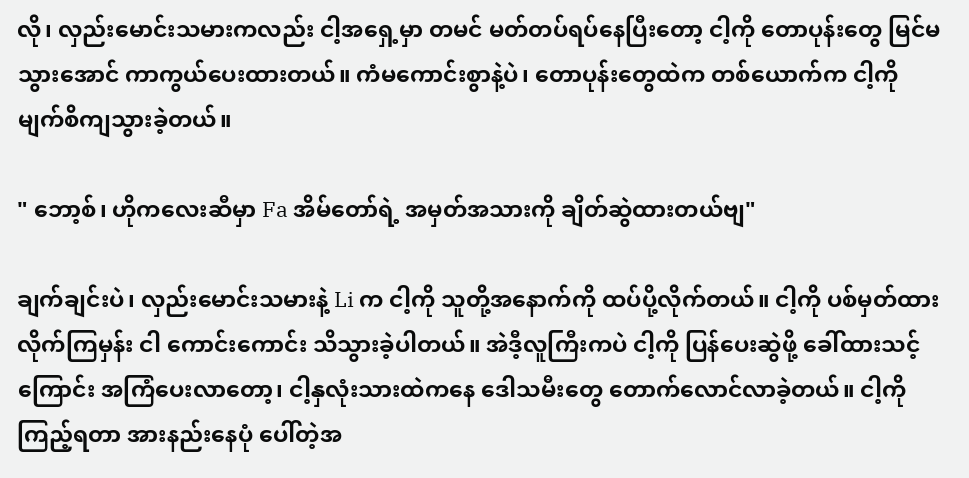လို၊ လှည်းမောင်းသမားကလည်း ငါ့အရှေ့မှာ တမင် မတ်တပ်ရပ်နေပြီးတော့ ငါ့ကို တောပုန်းတွေ မြင်မသွားအောင် ကာကွယ်ပေးထားတယ်။ ကံမကောင်းစွာနဲ့ပဲ၊ တောပုန်းတွေထဲက တစ်ယောက်က ငါ့ကို မျက်စိကျသွားခဲ့တယ်။

" ဘော့စ်၊ ဟိုကလေးဆီမှာ Fa အိမ်တော်ရဲ့ အမှတ်အသားကို ချိတ်ဆွဲထားတယ်ဗျ"

ချက်ချင်းပဲ၊ လှည်းမောင်းသမားနဲ့ Li က ငါ့ကို သူတို့အနောက်ကို ထပ်ပို့လိုက်တယ်။ ငါ့ကို ပစ်မှတ်ထားလိုက်ကြမှန်း ငါ ကောင်းကောင်း သိသွားခဲ့ပါတယ်။ အဲဒီ့လူကြီးကပဲ ငါ့ကို ပြန်ပေးဆွဲဖို့ ခေါ်ထားသင့်ကြောင်း အကြံပေးလာတော့၊ ငါ့နှလုံးသားထဲကနေ ဒေါသမီးတွေ တောက်လောင်လာခဲ့တယ်။ ငါ့ကိုကြည့်ရတာ အားနည်းနေပုံ ပေါ်တဲ့အ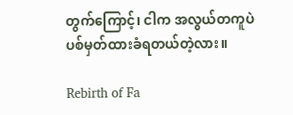တွက်ကြောင့်၊ ငါက အလွယ်တကူပဲ ပစ်မှတ်ထားခံရတယ်တဲ့လား။

Rebirth of Fa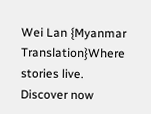Wei Lan {Myanmar Translation}Where stories live. Discover now